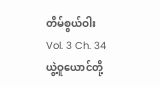တိမ်စွယ်ဝါး
Vol. 3 Ch. 34
ယွဲ့ဝူယောင်တို့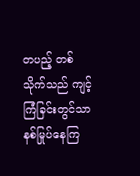တပည့် တစ်သိုက်သည် ကျင့်ကြံခြင်းတွင်သာ နစ်မြုပ်နေကြ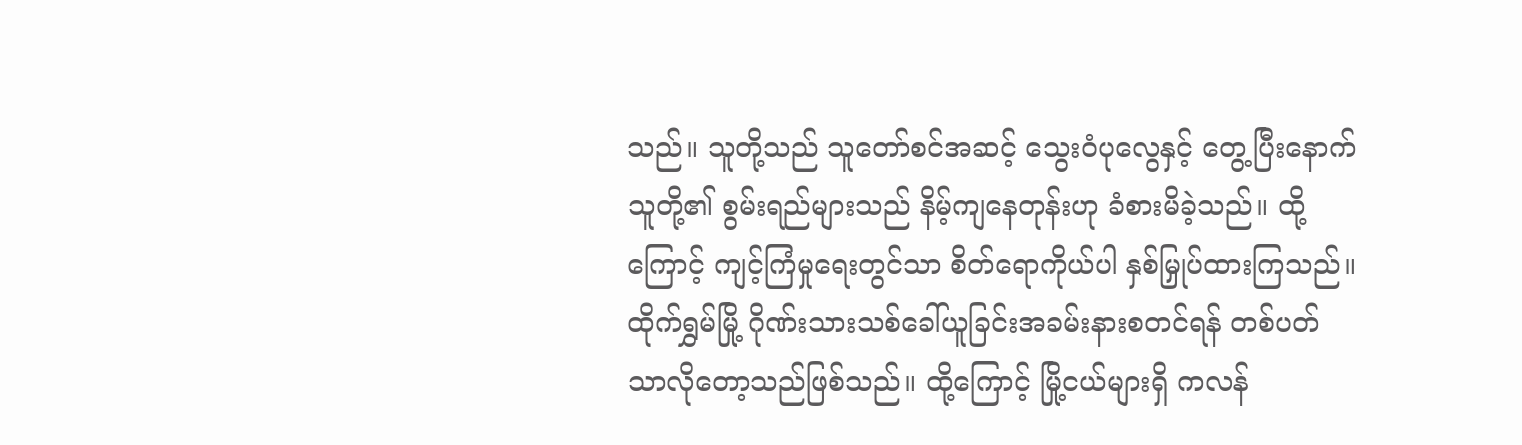သည်။ သူတို့သည် သူတော်စင်အဆင့် သွေးဝံပုလွေနှင့် တွေ့ပြီးနောက် သူတို့၏ စွမ်းရည်များသည် နိမ့်ကျနေတုန်းဟု ခံစားမိခဲ့သည်။ ထို့ကြောင့် ကျင့်ကြံမှုရေးတွင်သာ စိတ်ရောကိုယ်ပါ နှစ်မြှုပ်ထားကြသည်။
ထိုက်ရွှမ်မြို့ ဂိုဏ်းသားသစ်ခေါ်ယူခြင်းအခမ်းနားစတင်ရန် တစ်ပတ်သာလိုတော့သည်ဖြစ်သည်။ ထို့ကြောင့် မြို့ငယ်များရှိ ကလန်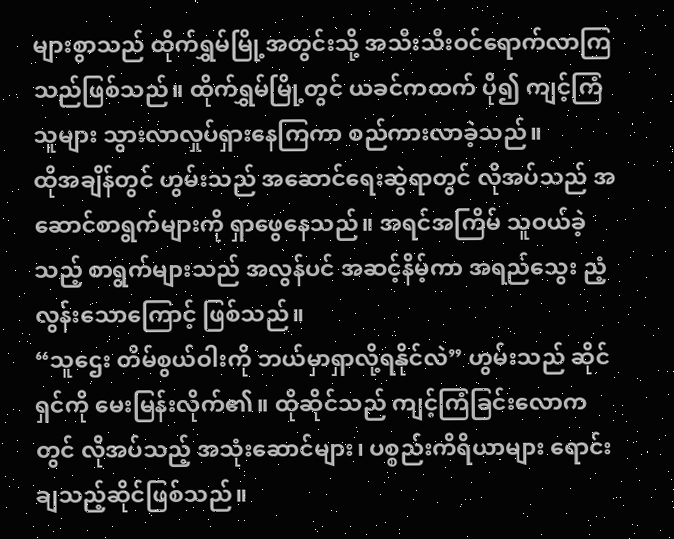များစွာသည် ထိုက်ရွှမ်မြို့အတွင်းသို့ အသီးသီးဝင်ရောက်လာကြသည်ဖြစ်သည်။ ထိုက်ရွှမ်မြို့တွင် ယခင်ကထက် ပို၍ ကျင့်ကြံသူများ သွားလာလှုပ်ရှားနေကြကာ စည်ကားလာခဲ့သည်။
ထိုအချိန်တွင် ဟွမ်းသည် အဆောင်ရေးဆွဲရာတွင် လိုအပ်သည် အဆောင်စာရွက်များကို ရှာဖွေနေသည်။ အရင်အကြိမ် သူဝယ်ခဲ့သည့် စာရွက်များသည် အလွန်ပင် အဆင့်နိမ့်ကာ အရည်သွေး ညံ့လွန်းသောကြောင့် ဖြစ်သည်။
“သူဌေး တိမ်စွယ်ဝါးကို ဘယ်မှာရှာလို့ရနိုင်လဲ” ဟွမ်းသည် ဆိုင်ရှင်ကို မေးမြန်းလိုက်၏။ ထိုဆိုင်သည် ကျင့်ကြံခြင်းလောကတွင် လိုအပ်သည့် အသုံးဆောင်များ၊ ပစ္စည်းကိရိယာများ ရောင်းချသည့်ဆိုင်ဖြစ်သည်။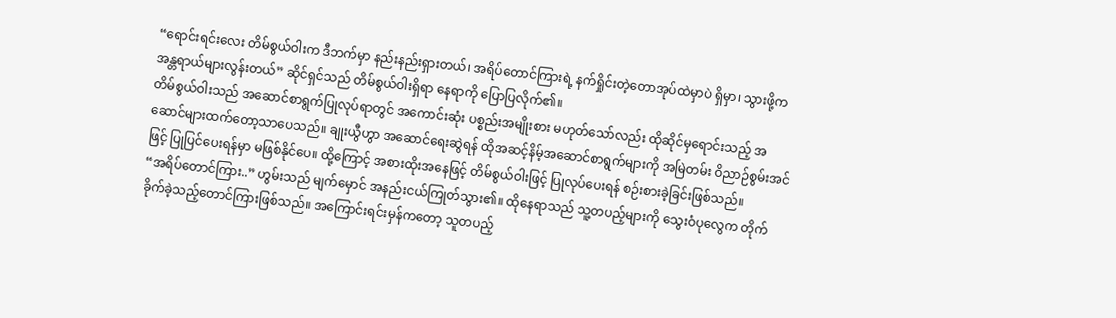“ရောင်းရင်းလေး တိမ်စွယ်ဝါးက ဒီဘက်မှာ နည်းနည်းရှားတယ်၊ အရိပ်တောင်ကြားရဲ့ နက်ရှိုင်းတဲ့တောအုပ်ထဲမှာပဲ ရှိမှာ၊ သွားဖို့က အန္တရာယ်များလွန်းတယ်” ဆိုင်ရှင်သည် တိမ်စွယ်ဝါးရှိရာ နေရာကို ပြောပြလိုက်၏။
တိမ်စွယ်ဝါးသည် အဆောင်စာရွက်ပြုလုပ်ရာတွင် အကောင်းဆုံး ပစ္စည်းအမျိုးစား မဟုတ်သော်လည်း ထိုဆိုင်မှရောင်းသည့် အဆောင်များထက်တော့သာပေသည်။ ချုးယွီဟွာ အဆောင်ရေးဆွဲရန် ထိုအဆင့်နိမ့်အဆောင်စာရွက်များကို အမြဲတမ်း ဝိညာဉ်စွမ်းအင်ဖြင့် ပြုပြင်ပေးရန်မှာ မဖြစ်နိုင်ပေ။ ထို့ကြောင့် အစားထိုးအနေဖြင့် တိမ်စွယ်ဝါးဖြင့် ပြုလုပ်ပေးရန် စဉ်းစားခဲ့ခြင်းဖြစ်သည်။
“အရိပ်တောင်ကြား..” ဟွမ်းသည် မျက်မှောင် အနည်းငယ်ကြုတ်သွား၏။ ထိုနေရာသည် သူ့တပည့်များကို သွေးဝံပုလွေက တိုက်ခိုက်ခဲ့သည့်တောင်ကြားဖြစ်သည်။ အကြောင်းရင်းမှန်ကတော့ သူတပည့်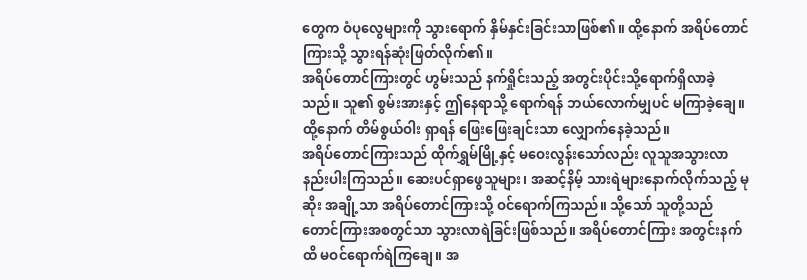တွေက ဝံပုလွေများကို သွားရောက် နှိမ်နှင်းခြင်းသာဖြစ်၏။ ထို့နောက် အရိပ်တောင်ကြားသို့ သွားရန်ဆုံးဖြတ်လိုက်၏။
အရိပ်တောင်ကြားတွင် ဟွမ်းသည် နက်ရှိုင်းသည့် အတွင်းပိုင်းသို့ရောက်ရှိလာခဲ့သည်။ သူ၏ စွမ်းအားနှင့် ဤနေရာသို့ ရောက်ရန် ဘယ်လောက်မျှပင် မကြာခဲ့ချေ။ ထို့နောက် တိမ်စွယ်ဝါး ရှာရန် ဖြေးဖြေးချင်းသာ လျှောက်နေခဲ့သည်။
အရိပ်တောင်ကြားသည် ထိုက်ရွှမ်မြို့နှင့် မဝေးလွန်းသော်လည်း လူသူအသွားလာနည်းပါးကြသည်။ ဆေးပင်ရှာဖွေသူများ၊ အဆင့်နိမ့် သားရဲများနောက်လိုက်သည့် မုဆိုး အချို့သာ အရိပ်တောင်ကြားသို့ ဝင်ရောက်ကြသည်။ သို့သော် သူတို့သည် တောင်ကြားအစတွင်သာ သွားလာရဲခြင်းဖြစ်သည်။ အရိပ်တောင်ကြား အတွင်းနက်ထိ မဝင်ရောက်ရဲကြချေ။ အ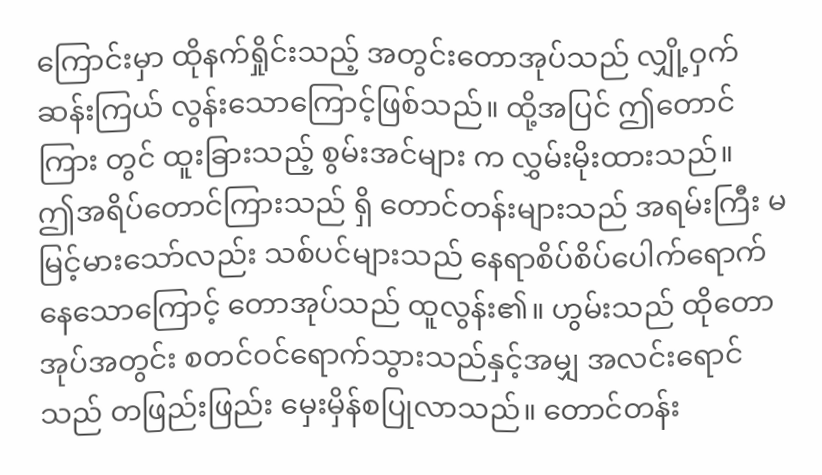ကြောင်းမှာ ထိုနက်ရှိုင်းသည့် အတွင်းတောအုပ်သည် လျှို့ဝှက် ဆန်းကြယ် လွန်းသောကြောင့်ဖြစ်သည်။ ထို့အပြင် ဤတောင်ကြား တွင် ထူးခြားသည့် စွမ်းအင်များ က လွှမ်းမိုးထားသည်။
ဤအရိပ်တောင်ကြားသည် ရှိ တောင်တန်းများသည် အရမ်းကြီး မမြင့်မားသော်လည်း သစ်ပင်များသည် နေရာစိပ်စိပ်ပေါက်ရောက်နေသောကြောင့် တောအုပ်သည် ထူလွန်း၏။ ဟွမ်းသည် ထိုတောအုပ်အတွင်း စတင်ဝင်ရောက်သွားသည်နှင့်အမျှ အလင်းရောင်သည် တဖြည်းဖြည်း မှေးမှိန်စပြုလာသည်။ တောင်တန်း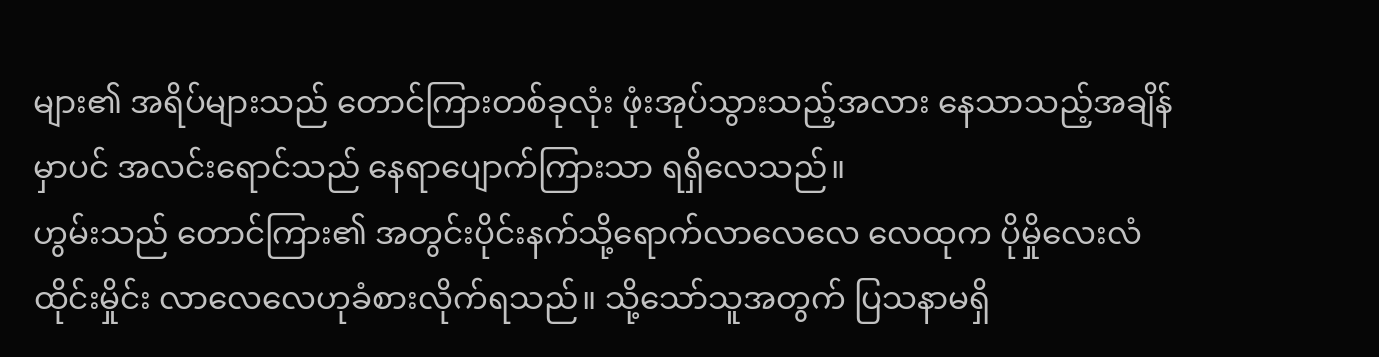များ၏ အရိပ်များသည် တောင်ကြားတစ်ခုလုံး ဖုံးအုပ်သွားသည့်အလား နေသာသည့်အချိန်မှာပင် အလင်းရောင်သည် နေရာပျောက်ကြားသာ ရရှိလေသည်။
ဟွမ်းသည် တောင်ကြား၏ အတွင်းပိုင်းနက်သို့ရောက်လာလေလေ လေထုက ပိုမှိုလေးလံထိုင်းမှိုင်း လာလေလေဟုခံစားလိုက်ရသည်။ သို့သော်သူအတွက် ပြသနာမရှိ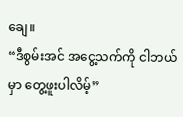ချေ။
“ဒီစွမ်းအင် အငွေ့သက်ကို ငါဘယ်မှာ တွေ့ဖူးပါလိမ့်”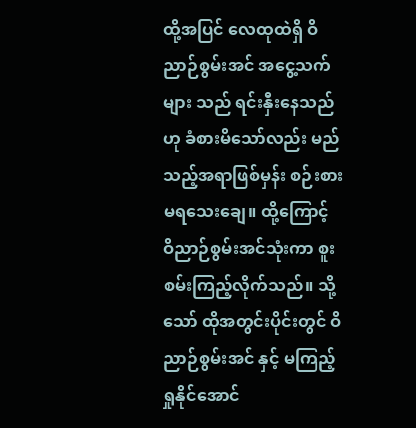ထို့အပြင် လေထုထဲရှိ ဝိညာဉ်စွမ်းအင် အငွေ့သက်များ သည် ရင်းနှီးနေသည်ဟု ခံစားမိသော်လည်း မည်သည့်အရာဖြစ်မှန်း စဉ်းစားမရသေးချေ။ ထို့ကြောင့် ဝိညာဉ်စွမ်းအင်သုံးကာ စူးစမ်းကြည့်လိုက်သည်။ သို့သော် ထိုအတွင်းပိုင်းတွင် ဝိညာဉ်စွမ်းအင် နှင့် မကြည့်ရှုနိုင်အောင်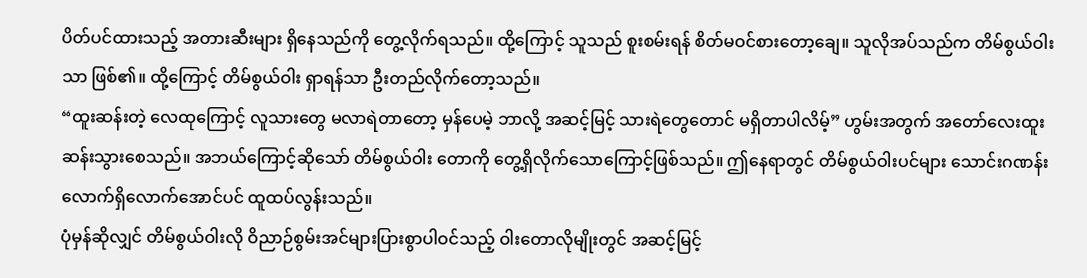ပိတ်ပင်ထားသည့် အတားဆီးများ ရှိနေသည်ကို တွေ့လိုက်ရသည်။ ထို့ကြောင့် သူသည် စူးစမ်းရန် စိတ်မဝင်စားတော့ချေ။ သူလိုအပ်သည်က တိမ်စွယ်ဝါးသာ ဖြစ်၏။ ထို့ကြောင့် တိမ်စွယ်ဝါး ရှာရန်သာ ဦးတည်လိုက်တော့သည်။
“ထူးဆန်းတဲ့ လေထုကြောင့် လူသားတွေ မလာရဲတာတော့ မှန်ပေမဲ့ ဘာလို့ အဆင့်မြင့် သားရဲတွေတောင် မရှိတာပါလိမ့်” ဟွမ်းအတွက် အတော်လေးထူးဆန်းသွားစေသည်။ အဘယ်ကြောင့်ဆိုသော် တိမ်စွယ်ဝါး တောကို တွေ့ရှိလိုက်သောကြောင့်ဖြစ်သည်။ ဤနေရာတွင် တိမ်စွယ်ဝါးပင်များ သောင်းဂဏန်းလောက်ရှိလောက်အောင်ပင် ထူထပ်လွန်းသည်။
ပုံမှန်ဆိုလျှင် တိမ်စွယ်ဝါးလို ဝိညာဉ်စွမ်းအင်များပြားစွာပါဝင်သည့် ဝါးတောလိုမျိုးတွင် အဆင့်မြင့်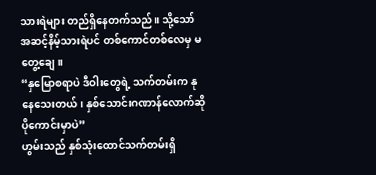သားရဲများ တည်ရှိနေတက်သည်။ သို့သော် အဆင့်နိမ့်သားရဲပင် တစ်ကောင်တစ်လေမှ မတွေ့ချေ။
“နှမြောစရာပဲ ဒီဝါးတွေရဲ့ သက်တမ်းက နုနေသေးတယ်၊ နှစ်သောင်းဂဏာန်လောက်ဆို ပိုကောင်းမှာပဲ”
ဟွမ်းသည် နှစ်သုံးထောင်သက်တမ်းရှိ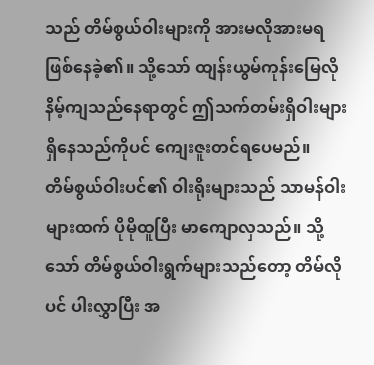သည် တိမ်စွယ်ဝါးများကို အားမလိုအားမရဖြစ်နေခဲ့၏။ သို့သော် ထျန်းယွမ်ကုန်းမြေလို နိမ့်ကျသည်နေရာတွင် ဤသက်တမ်းရှိဝါးများရှိနေသည်ကိုပင် ကျေးဇူးတင်ရပေမည်။
တိမ်စွယ်ဝါးပင်၏ ဝါးရိုးများသည် သာမန်ဝါးများထက် ပိုမိုထူပြီး မာကျောလှသည်။ သို့သော် တိမ်စွယ်ဝါးရွက်များသည်တော့ တိမ်လိုပင် ပါးလွှာပြီး အ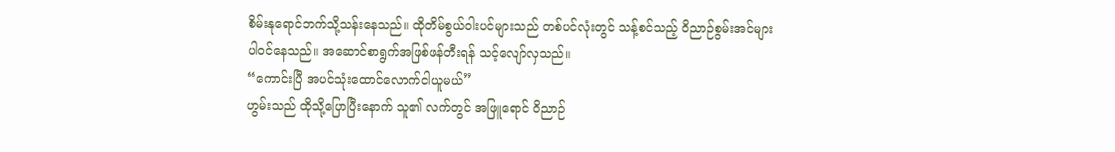စိမ်းနုရောင်ဘက်သို့သန်းနေသည်။ ထိုတိမ်စွယ်ဝါးပင်များသည် တစ်ပင်လုံးတွင် သန့်စင်သည့် ဝိညာဉ်စွမ်းအင်များ ပါဝင်နေသည်။ အဆောင်စာရွက်အဖြစ်ဖန်တီးရန် သင့်လျော်လှသည်။
“ကောင်းပြီ အပင်သုံးထောင်လောက်ငါယူမယ်”
ဟွမ်းသည် ထိုသို့ပြောပြီးနောက် သူ၏ လက်တွင် အဖြူရောင် ဝိညာဉ်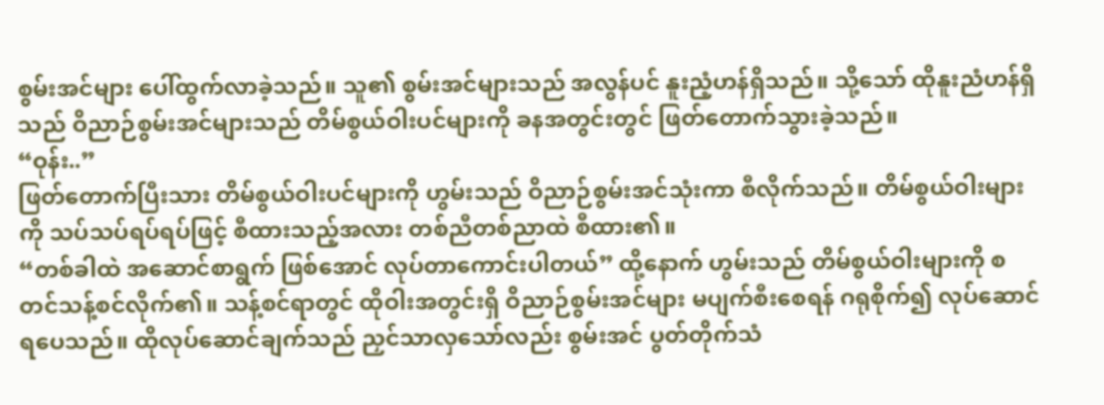စွမ်းအင်များ ပေါ်ထွက်လာခဲ့သည်။ သူ၏ စွမ်းအင်များသည် အလွန်ပင် နူးညံ့ဟန်ရှိသည်။ သို့သော် ထိုနူးညံဟန်ရှိသည် ဝိညာဉ်စွမ်းအင်များသည် တိမ်စွယ်ဝါးပင်များကို ခနအတွင်းတွင် ဖြတ်တောက်သွားခဲ့သည်။
“ဝုန်း..”
ဖြတ်တောက်ပြီးသား တိမ်စွယ်ဝါးပင်များကို ဟွမ်းသည် ဝိညာဉ်စွမ်းအင်သုံးကာ စီလိုက်သည်။ တိမ်စွယ်ဝါးများကို သပ်သပ်ရပ်ရပ်ဖြင့် စီထားသည့်အလား တစ်ညီတစ်ညာထဲ စီထား၏။
“တစ်ခါထဲ အဆောင်စာရွက် ဖြစ်အောင် လုပ်တာကောင်းပါတယ်” ထို့နောက် ဟွမ်းသည် တိမ်စွယ်ဝါးများကို စတင်သန့်စင်လိုက်၏။ သန့်စင်ရာတွင် ထိုဝါးအတွင်းရှိ ဝိညာဉ်စွမ်းအင်များ မပျက်စီးစေရန် ဂရုစိုက်၍ လုပ်ဆောင်ရပေသည်။ ထိုလုပ်ဆောင်ချက်သည် ညှင်သာလှသော်လည်း စွမ်းအင် ပွတ်တိုက်သံ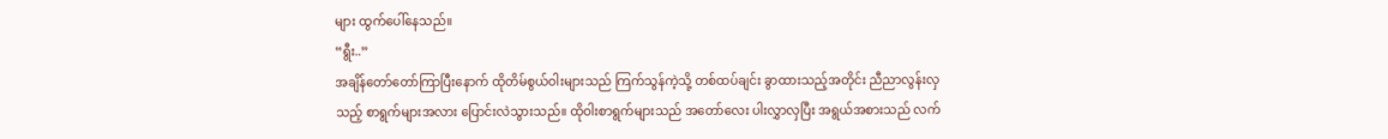များ ထွက်ပေါ်နေသည်။
“ရွီး..”
အချိန်တော်တော်ကြာပြီးနောက် ထိုတိမ်စွယ်ဝါးများသည် ကြက်သွန်ကဲ့သို့ တစ်ထပ်ချင်း ခွာထားသည့်အတိုင်း ညီညာလွန်းလှသည့် စာရွက်များအလား ပြောင်းလဲသွားသည်။ ထိုဝါးစာရွက်များသည် အတော်လေး ပါးလွှာလှပြီး အရွယ်အစားသည် လက်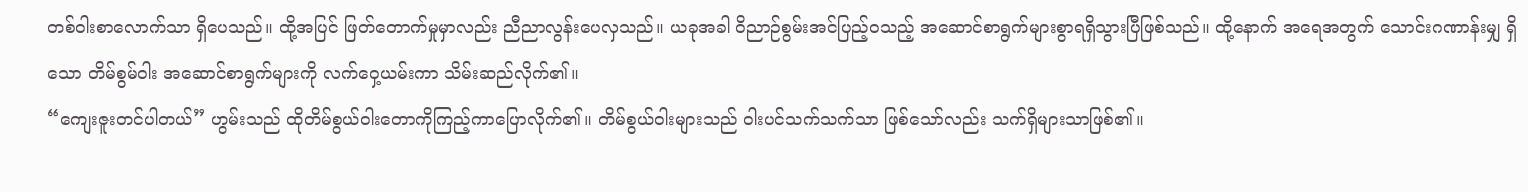တစ်ဝါးစာလောက်သာ ရှိပေသည်။ ထို့အပြင် ဖြတ်တောက်မှုမှာလည်း ညီညာလွန်းပေလှသည်။ ယခုအခါ ဝိညာဉ်စွမ်းအင်ပြည့်ဝသည့် အဆောင်စာရွက်များစွာရရှိသွားပြီဖြစ်သည်။ ထို့နောက် အရေအတွက် သောင်းဂဏာန်းမျှ ရှိသော တိမ်စွမ်ဝါး အဆောင်စာရွက်များကို လက်ဝှေ့ယမ်းကာ သိမ်းဆည်လိုက်၏။
“ကျေးဇူးတင်ပါတယ်” ဟွမ်းသည် ထိုတိမ်စွယ်ဝါးတောကိုကြည့်ကာပြောလိုက်၏။ တိမ်စွယ်ဝါးများသည် ဝါးပင်သက်သက်သာ ဖြစ်သော်လည်း သက်ရှိများသာဖြစ်၏။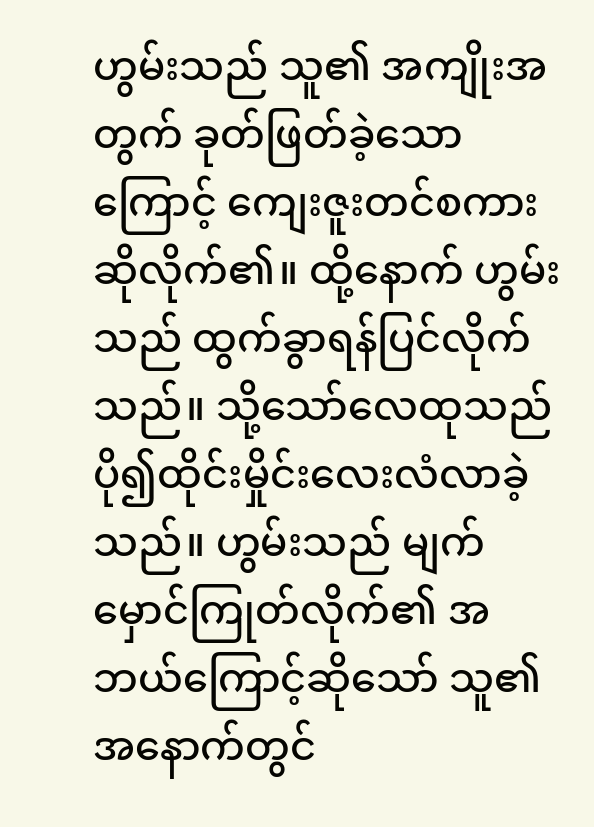ဟွမ်းသည် သူ၏ အကျိုးအတွက် ခုတ်ဖြတ်ခဲ့သောကြောင့် ကျေးဇူးတင်စကားဆိုလိုက်၏။ ထို့နောက် ဟွမ်းသည် ထွက်ခွာရန်ပြင်လိုက်သည်။ သို့သော်လေထုသည် ပို၍ထိုင်းမှိုင်းလေးလံလာခဲ့သည်။ ဟွမ်းသည် မျက်မှောင်ကြုတ်လိုက်၏ အဘယ်ကြောင့်ဆိုသော် သူ၏ အနောက်တွင်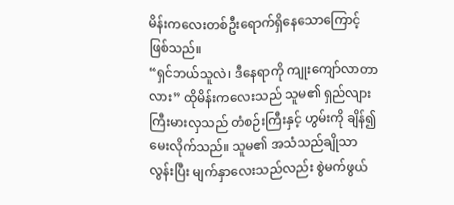မိန်းကလေးတစ်ဦးရောက်ရှိနေသောကြောင့်ဖြစ်သည်။
“ရှင်ဘယ်သူလဲ၊ ဒီနေရာကို ကျုးကျော်လာတာလား” ထိုမိန်းကလေးသည် သူမ၏ ရှည်လျားကြီးမားလှသည် တံစဉ်းကြီးနှင့် ဟွမ်းကို ချိန်၍မေးလိုက်သည်။ သူမ၏ အသံသည်ချိုသာလွန်းပြီး မျက်နှာလေးသည်လည်း စွဲမက်ဖွယ်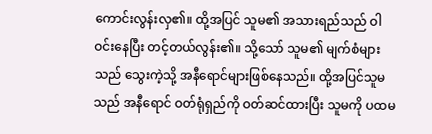ကောင်းလွန်းလှ၏။ ထို့အပြင် သူမ၏ အသားရည်သည် ဝါဝင်းနေပြီး တင့်တယ်လွန်း၏။ သို့သော် သူမ၏ မျက်စံများသည် သွေးကဲ့သို့ အနီရောင်များဖြစ်နေသည်။ ထို့အပြင်သူမသည် အနီရောင် ဝတ်ရုံရှည်ကို ဝတ်ဆင်ထားပြီး သူမကို ပထမ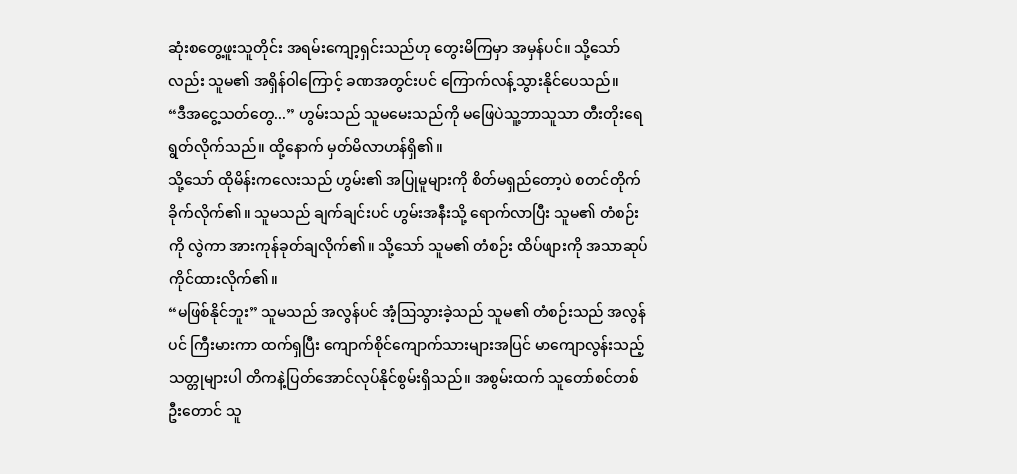ဆုံးစတွေ့ဖူးသူတိုင်း အရမ်းကျော့ရှင်းသည်ဟု တွေးမိကြမှာ အမှန်ပင်။ သို့သော်လည်း သူမ၏ အရှိန်ဝါကြောင့် ခဏအတွင်းပင် ကြောက်လန့်သွားနိုင်ပေသည်။
“ဒီအငွေ့သတ်တွေ...” ဟွမ်းသည် သူမမေးသည်ကို မဖြေပဲသူ့ဘာသူသာ တီးတိုးရေရွတ်လိုက်သည်။ ထို့နောက် မှတ်မိလာဟန်ရှိ၏။
သို့သော် ထိုမိန်းကလေးသည် ဟွမ်း၏ အပြုမူများကို စိတ်မရှည်တော့ပဲ စတင်တိုက်ခိုက်လိုက်၏။ သူမသည် ချက်ချင်းပင် ဟွမ်းအနီးသို့ ရောက်လာပြီး သူမ၏ တံစဉ်းကို လွဲကာ အားကုန်ခုတ်ချလိုက်၏။ သို့သော် သူမ၏ တံစဉ်း ထိပ်ဖျားကို အသာဆုပ်ကိုင်ထားလိုက်၏။
“မဖြစ်နိုင်ဘူး” သူမသည် အလွန်ပင် အံ့ဩသွားခဲ့သည် သူမ၏ တံစဉ်းသည် အလွန်ပင် ကြီးမားကာ ထက်ရှပြီး ကျောက်စိုင်ကျောက်သားများအပြင် မာကျောလွန်းသည့် သတ္တုများပါ တိကနဲ့ပြတ်အောင်လုပ်နိုင်စွမ်းရှိသည်။ အစွမ်းထက် သူတော်စင်တစ်ဦးတောင် သူ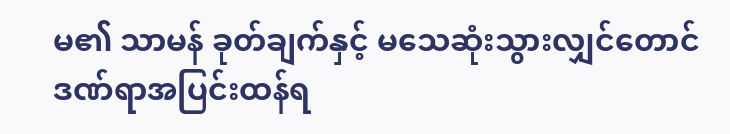မ၏ သာမန် ခုတ်ချက်နှင့် မသေဆုံးသွားလျှင်တောင် ဒဏ်ရာအပြင်းထန်ရ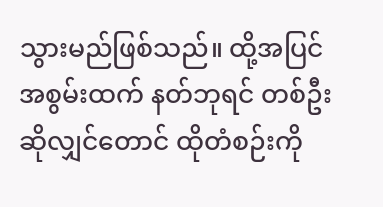သွားမည်ဖြစ်သည်။ ထို့အပြင် အစွမ်းထက် နတ်ဘုရင် တစ်ဦးဆိုလျှင်တောင် ထိုတံစဉ်းကို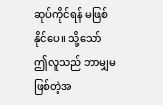ဆုပ်ကိုင်ရန် မဖြစ်နိုင်ပေ။ သို့သော် ဤလူသည် ဘာမျှမဖြစ်တဲ့အ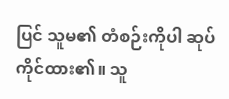ပြင် သူမ၏ တံစဉ်းကိုပါ ဆုပ်ကိုင်ထား၏။ သူ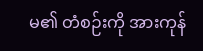မ၏ တံစဉ်းကို အားကုန်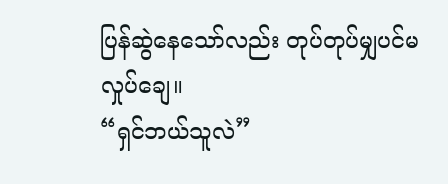ပြန်ဆွဲနေသော်လည်း တုပ်တုပ်မျှပင်မလှုပ်ချေ။
“ရှင်ဘယ်သူလဲ”